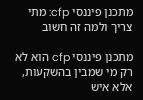מתכנן פיננסי cfp: מתי צריך ולמה זה חשוב

מתכנן פיננסי cfp הוא לא רק מי שמבין בהשקעות, אלא איש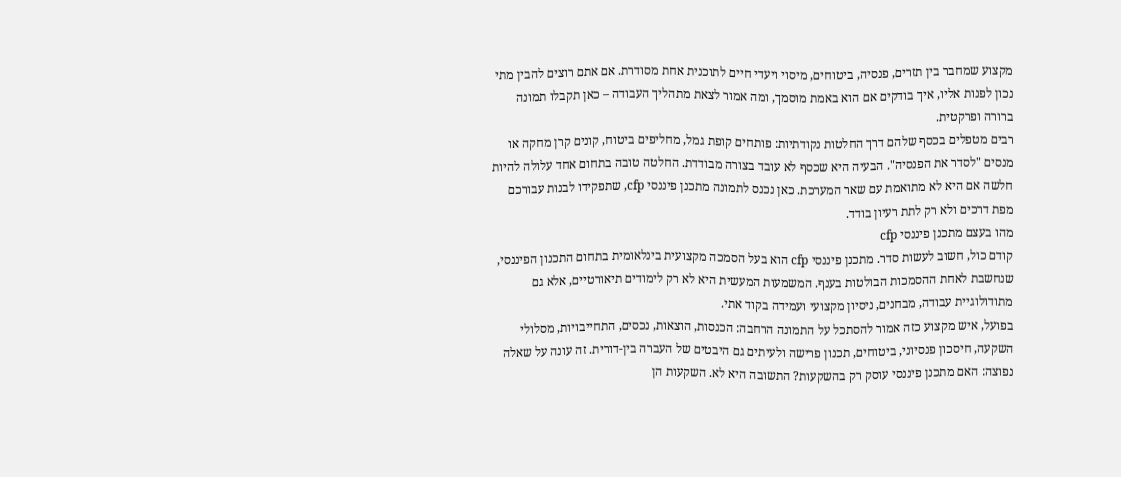מקצוע שמחבר בין תזרים, פנסיה, ביטוחים, מיסוי ויעדי חיים לתוכנית אחת מסודרת. אם אתם רוצים להבין מתי נכון לפנות אליו, איך בודקים אם הוא באמת מוסמך, ומה אמור לצאת מתהליך העבודה – כאן תקבלו תמונה ברורה ופרקטית.
רבים מטפלים בכסף שלהם דרך החלטות נקודתיות: פותחים קופת גמל, מחליפים ביטוח, קונים קרן מחקה או מנסים "לסדר את הפנסיה". הבעיה היא שכסף לא עובד בצורה מבודדת. החלטה טובה בתחום אחד עלולה להיות חלשה אם היא לא מתואמת עם שאר המערכת. כאן נכנס לתמונה מתכנן פיננסי cfp, שתפקידו לבנות עבורכם מפת דרכים ולא רק לתת רעיון בודד.
מהו בעצם מתכנן פיננסי cfp
קודם כול, חשוב לעשות סדר. מתכנן פיננסי cfp הוא בעל הסמכה מקצועית בינלאומית בתחום התכנון הפיננסי, שנחשבת לאחת ההסמכות הבולטות בענף. המשמעות המעשית היא לא רק לימודים תיאורטיים, אלא גם מתודולוגיית עבודה, מבחנים, ניסיון מקצועי ועמידה בקוד אתי.
בפועל, איש מקצוע כזה אמור להסתכל על התמונה הרחבה: הכנסות, הוצאות, נכסים, התחייבויות, מסלולי השקעה, חיסכון פנסיוני, ביטוחים, תכנון פרישה ולעיתים גם היבטים של העברה בין-דורית. זה עונה על שאלה נפוצה: האם מתכנן פיננסי עוסק רק בהשקעות? התשובה היא לא. השקעות הן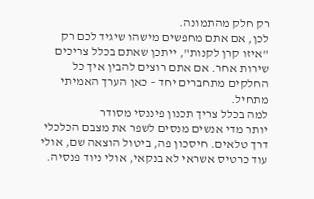רק חלק מהתמונה.
לכן, אם אתם מחפשים מישהו שיגיד לכם רק "איזו קרן לקנות", ייתכן שאתם בכלל צריכים שירות אחר. אם אתם רוצים להבין איך כל החלקים מתחברים יחד – כאן הערך האמיתי מתחיל.
למה בכלל צריך תכנון פיננסי מסודר
יותר מדי אנשים מנסים לשפר את מצבם הכלכלי דרך טלאים. חיסכון פה, ביטול הוצאה שם, אולי עוד כרטיס אשראי לא בנקאי, אולי ניוד פנסיה.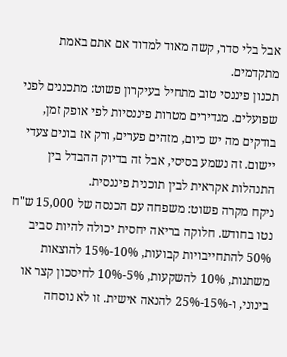אבל בלי סדר, קשה מאוד למדוד אם אתם באמת מתקדמים.
תכנון פיננסי טוב מתחיל בעיקרון פשוט: מתכננים לפני שפועלים. מגדירים מטרות פיננסיות לפי אופק זמן, בודקים מה יש כיום, מזהים פערים, ורק אז בונים צעדי יישום. זה נשמע בסיסי, אבל זה בדיוק ההבדל בין התנהלות אקראית לבין תוכנית פיננסית.
ניקח מקרה פשוט: משפחה עם הכנסה של 15,000 ש"ח נטו בחודש. חלוקה בריאה יחסית יכולה להיות סביב 50% להתחייבויות קבועות, 10%-15% להוצאות משתנות, 10% להשקעות, 5%-10% לחיסכון קצר או בינוני, ו-15%-25% להנאה אישית. זו לא נוסחה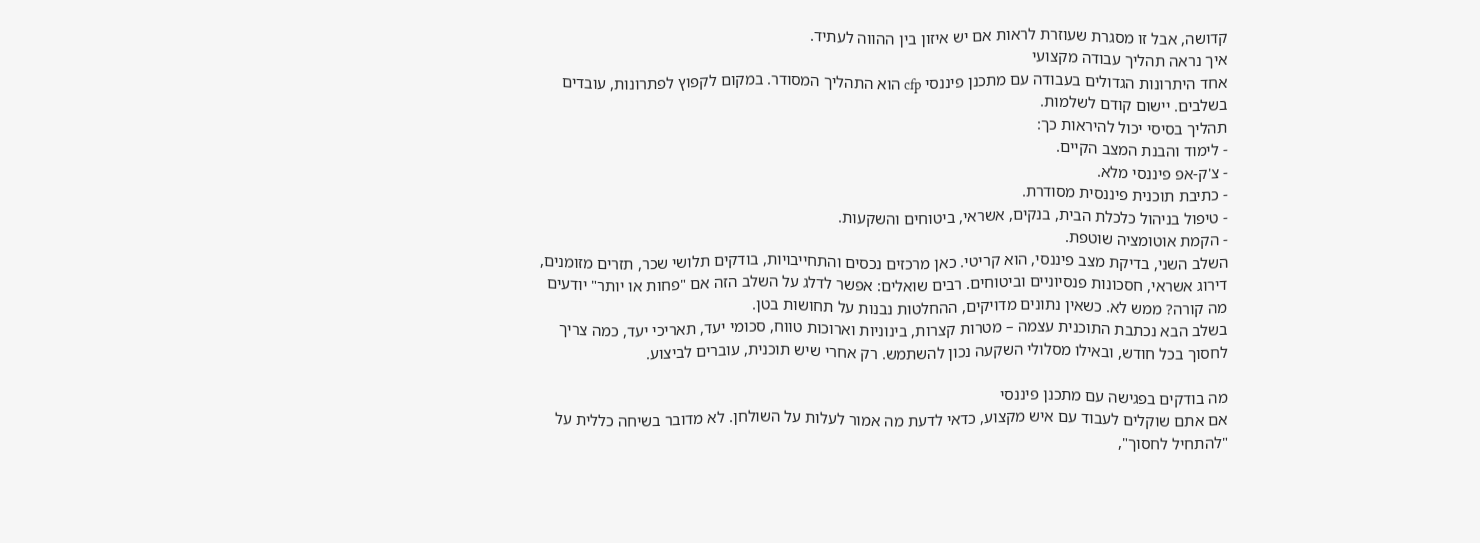קדושה, אבל זו מסגרת שעוזרת לראות אם יש איזון בין ההווה לעתיד.
איך נראה תהליך עבודה מקצועי
אחד היתרונות הגדולים בעבודה עם מתכנן פיננסי cfp הוא התהליך המסודר. במקום לקפוץ לפתרונות, עובדים בשלבים. יישום קודם לשלמות.
תהליך בסיסי יכול להיראות כך:
- לימוד והבנת המצב הקיים.
- צ'ק-אפ פיננסי מלא.
- כתיבת תוכנית פיננסית מסודרת.
- טיפול בניהול כלכלת הבית, בנקים, אשראי, ביטוחים והשקעות.
- הקמת אוטומציה שוטפת.
השלב השני, בדיקת מצב פיננסי, הוא קריטי. כאן מרכזים נכסים והתחייבויות, בודקים תלושי שכר, תזרים מזומנים, דירוג אשראי, חסכונות פנסיוניים וביטוחים. רבים שואלים: אפשר לדלג על השלב הזה אם "פחות או יותר" יודעים מה קורה? ממש לא. כשאין נתונים מדויקים, ההחלטות נבנות על תחושות בטן.
בשלב הבא נכתבת התוכנית עצמה – מטרות קצרות, בינוניות וארוכות טווח, סכומי יעד, תאריכי יעד, כמה צריך לחסוך בכל חודש, ובאילו מסלולי השקעה נכון להשתמש. רק אחרי שיש תוכנית, עוברים לביצוע.

מה בודקים בפגישה עם מתכנן פיננסי
אם אתם שוקלים לעבוד עם איש מקצוע, כדאי לדעת מה אמור לעלות על השולחן. לא מדובר בשיחה כללית על "להתחיל לחסוך",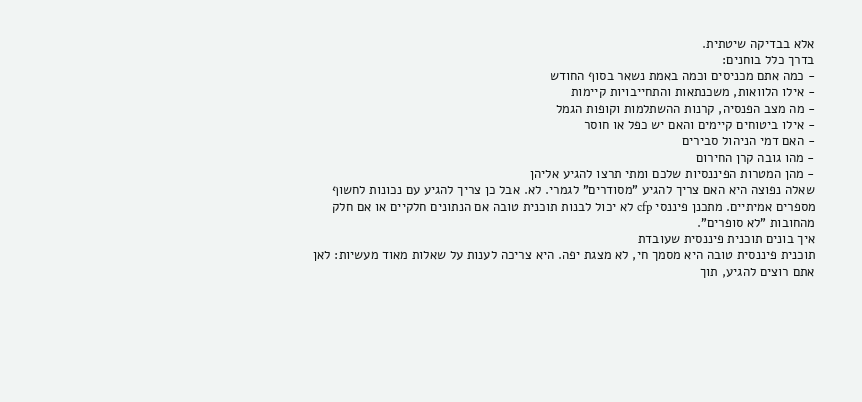אלא בבדיקה שיטתית.
בדרך כלל בוחנים:
- כמה אתם מכניסים וכמה באמת נשאר בסוף החודש
- אילו הלוואות, משכנתאות והתחייבויות קיימות
- מה מצב הפנסיה, קרנות ההשתלמות וקופות הגמל
- אילו ביטוחים קיימים והאם יש כפל או חוסר
- האם דמי הניהול סבירים
- מהו גובה קרן החירום
- מהן המטרות הפיננסיות שלכם ומתי תרצו להגיע אליהן
שאלה נפוצה היא האם צריך להגיע "מסודרים" לגמרי. לא. אבל כן צריך להגיע עם נכונות לחשוף מספרים אמיתיים. מתכנן פיננסי cfp לא יכול לבנות תוכנית טובה אם הנתונים חלקיים או אם חלק מהחובות "לא סופרים".
איך בונים תוכנית פיננסית שעובדת
תוכנית פיננסית טובה היא מסמך חי, לא מצגת יפה. היא צריכה לענות על שאלות מאוד מעשיות: לאן אתם רוצים להגיע, תוך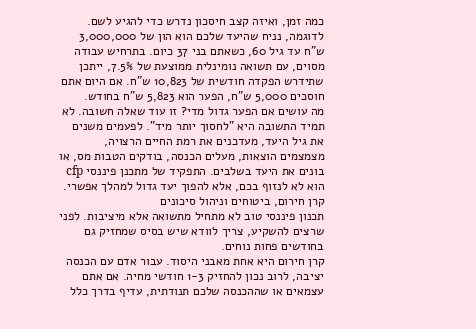כמה זמן, ואיזה קצב חיסכון נדרש כדי להגיע לשם.
לדוגמה, נניח שהיעד שלכם הוא הון של 3,000,000 ש"ח עד גיל 60, כשאתם בני 37 כיום. בתרחיש עבודה מסוים, עם תשואה נומינלית ממוצעת של 7.5%, ייתכן שתידרש הפקדה חודשית של 10,823 ש"ח. אם היום אתם חוסכים 5,000 ש"ח, הפער הוא 5,823 ש"ח בחודש.
מה עושים אם הפער גדול מדי? זו עוד שאלה חשובה. לא תמיד התשובה היא "לחסוך יותר מיד". לפעמים משנים את גיל היעד, מעדכנים את רמת החיים הרצויה, מצמצמים הוצאות, מעלים הכנסה, בודקים הטבות מס, או בונים את היעד בשלבים. התפקיד של מתכנן פיננסי cfp הוא לא לנזוף בכם, אלא להפוך יעד גדול למהלך אפשרי.
קרן חירום, ביטוחים וניהול סיכונים
תכנון פיננסי טוב לא מתחיל מתשואה אלא מיציבות. לפני שרצים להשקיע, צריך לוודא שיש בסיס שמחזיק גם בחודשים פחות נוחים.
קרן חירום היא אחת מאבני היסוד. עבור אדם עם הכנסה יציבה, לרוב נכון להחזיק 1-3 חודשי מחיה. אם אתם עצמאים או שההכנסה שלכם תנודתית, עדיף בדרך כלל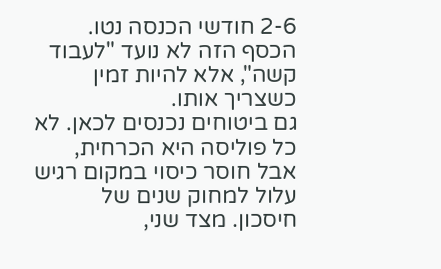2-6 חודשי הכנסה נטו. הכסף הזה לא נועד "לעבוד קשה", אלא להיות זמין כשצריך אותו.
גם ביטוחים נכנסים לכאן. לא כל פוליסה היא הכרחית, אבל חוסר כיסוי במקום רגיש עלול למחוק שנים של חיסכון. מצד שני,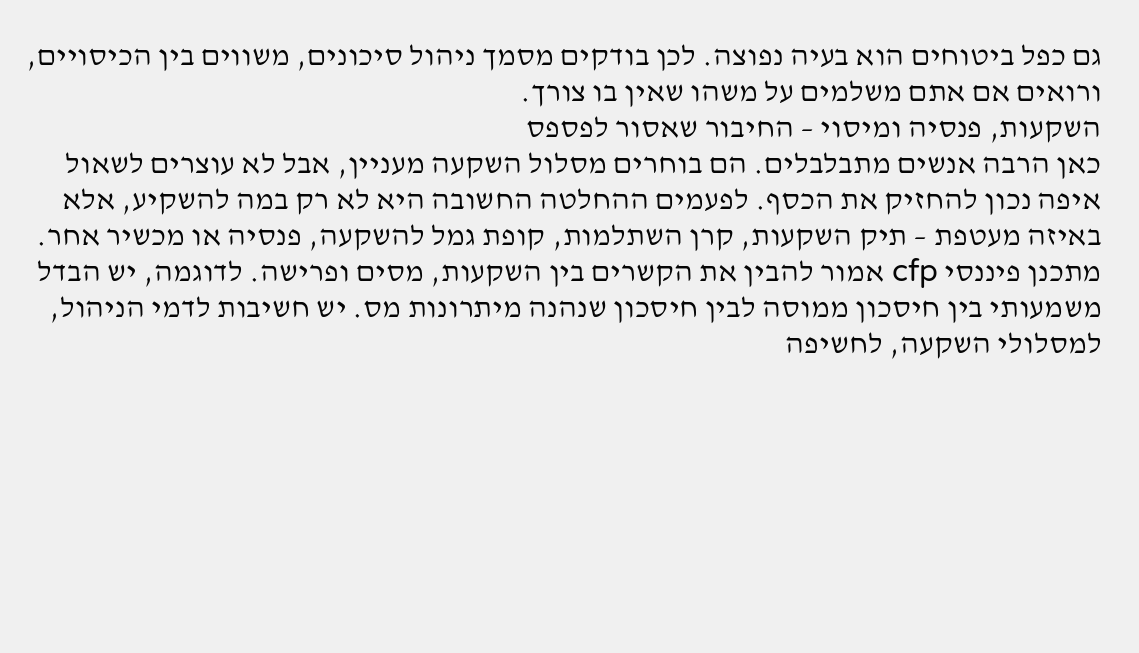גם כפל ביטוחים הוא בעיה נפוצה. לכן בודקים מסמך ניהול סיכונים, משווים בין הכיסויים, ורואים אם אתם משלמים על משהו שאין בו צורך.
השקעות, פנסיה ומיסוי – החיבור שאסור לפספס
כאן הרבה אנשים מתבלבלים. הם בוחרים מסלול השקעה מעניין, אבל לא עוצרים לשאול איפה נכון להחזיק את הכסף. לפעמים ההחלטה החשובה היא לא רק במה להשקיע, אלא באיזה מעטפת – תיק השקעות, קרן השתלמות, קופת גמל להשקעה, פנסיה או מכשיר אחר.
מתכנן פיננסי cfp אמור להבין את הקשרים בין השקעות, מסים ופרישה. לדוגמה, יש הבדל משמעותי בין חיסכון ממוסה לבין חיסכון שנהנה מיתרונות מס. יש חשיבות לדמי הניהול, למסלולי השקעה, לחשיפה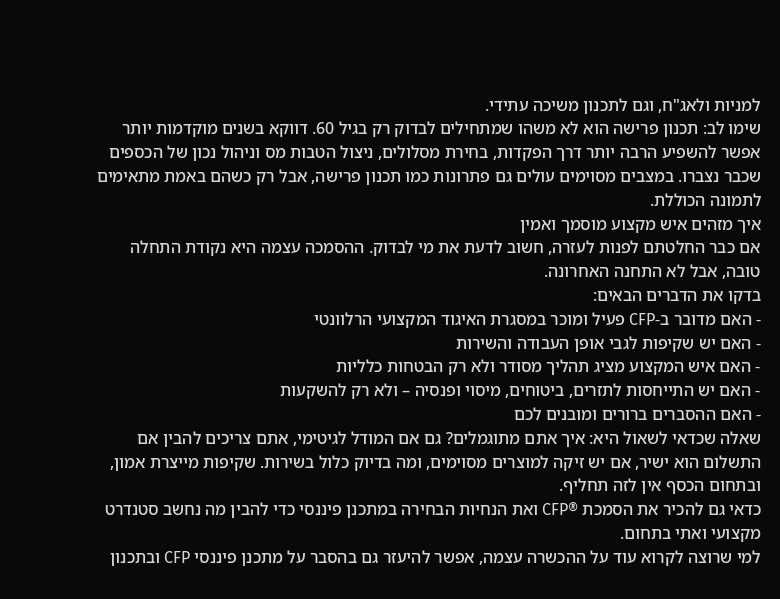למניות ולאג"ח, וגם לתכנון משיכה עתידי.
שימו לב: תכנון פרישה הוא לא משהו שמתחילים לבדוק רק בגיל 60. דווקא בשנים מוקדמות יותר אפשר להשפיע הרבה יותר דרך הפקדות, בחירת מסלולים, ניצול הטבות מס וניהול נכון של הכספים שכבר נצברו. במצבים מסוימים עולים גם פתרונות כמו תכנון פרישה, אבל רק כשהם באמת מתאימים לתמונה הכוללת.
איך מזהים איש מקצוע מוסמך ואמין
אם כבר החלטתם לפנות לעזרה, חשוב לדעת את מי לבדוק. ההסמכה עצמה היא נקודת התחלה טובה, אבל לא התחנה האחרונה.
בדקו את הדברים הבאים:
- האם מדובר ב-CFP פעיל ומוכר במסגרת האיגוד המקצועי הרלוונטי
- האם יש שקיפות לגבי אופן העבודה והשירות
- האם איש המקצוע מציג תהליך מסודר ולא רק הבטחות כלליות
- האם יש התייחסות לתזרים, ביטוחים, מיסוי ופנסיה – ולא רק להשקעות
- האם ההסברים ברורים ומובנים לכם
שאלה שכדאי לשאול היא: איך אתם מתוגמלים? גם אם המודל לגיטימי, אתם צריכים להבין אם התשלום הוא ישיר, אם יש זיקה למוצרים מסוימים, ומה בדיוק כלול בשירות. שקיפות מייצרת אמון, ובתחום הכסף אין לזה תחליף.
כדאי גם להכיר את הסמכת ®CFP ואת הנחיות הבחירה במתכנן פיננסי כדי להבין מה נחשב סטנדרט מקצועי ואתי בתחום.
למי שרוצה לקרוא עוד על ההכשרה עצמה, אפשר להיעזר גם בהסבר על מתכנן פיננסי CFP ובתכנון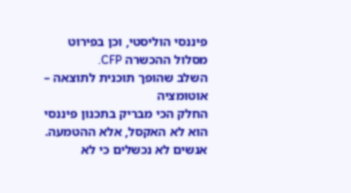פיננסי הוליסטי, וכן בפירוט מסלול ההכשרה CFP.
השלב שהופך תוכנית לתוצאה – אוטומציה
החלק הכי מבריק בתכנון פיננסי הוא לא האקסל, אלא ההטמעה. אנשים לא נכשלים כי לא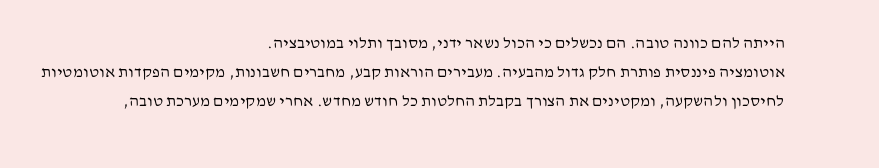הייתה להם כוונה טובה. הם נכשלים כי הכול נשאר ידני, מסובך ותלוי במוטיבציה.
אוטומציה פיננסית פותרת חלק גדול מהבעיה. מעבירים הוראות קבע, מחברים חשבונות, מקימים הפקדות אוטומטיות לחיסכון ולהשקעה, ומקטינים את הצורך בקבלת החלטות כל חודש מחדש. אחרי שמקימים מערכת טובה,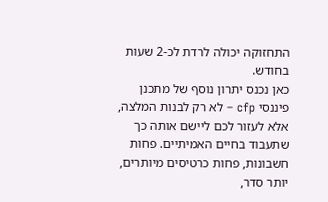התחזוקה יכולה לרדת לכ-2 שעות בחודש.
כאן נכנס יתרון נוסף של מתכנן פיננסי cfp – לא רק לבנות המלצה, אלא לעזור לכם ליישם אותה כך שתעבוד בחיים האמיתיים. פחות חשבונות, פחות כרטיסים מיותרים, יותר סדר,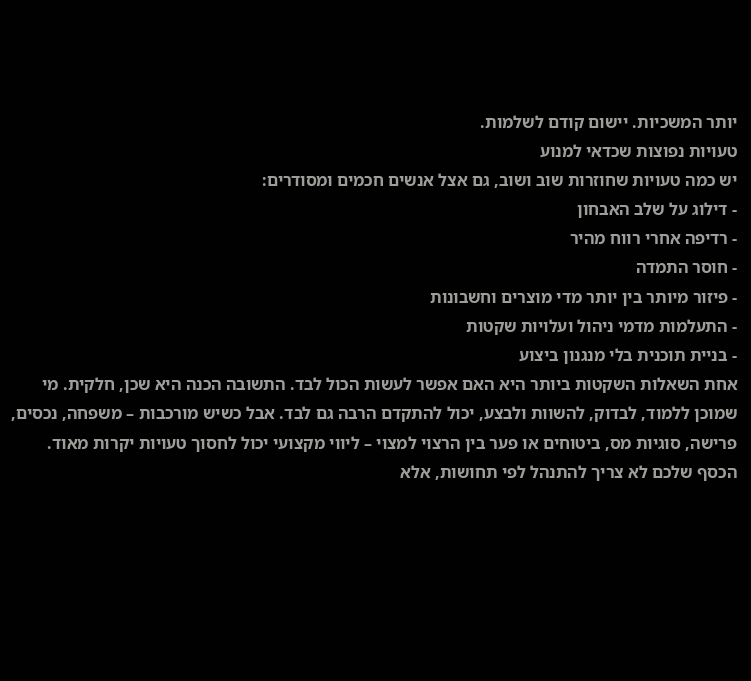יותר המשכיות. יישום קודם לשלמות.
טעויות נפוצות שכדאי למנוע
יש כמה טעויות שחוזרות שוב ושוב, גם אצל אנשים חכמים ומסודרים:
- דילוג על שלב האבחון
- רדיפה אחרי רווח מהיר
- חוסר התמדה
- פיזור מיותר בין יותר מדי מוצרים וחשבונות
- התעלמות מדמי ניהול ועלויות שקטות
- בניית תוכנית בלי מנגנון ביצוע
אחת השאלות השקטות ביותר היא האם אפשר לעשות הכול לבד. התשובה הכנה היא שכן, חלקית. מי שמוכן ללמוד, לבדוק, להשוות ולבצע, יכול להתקדם הרבה גם לבד. אבל כשיש מורכבות – משפחה, נכסים, פרישה, סוגיות מס, ביטוחים או פער בין הרצוי למצוי – ליווי מקצועי יכול לחסוך טעויות יקרות מאוד.
הכסף שלכם לא צריך להתנהל לפי תחושות, אלא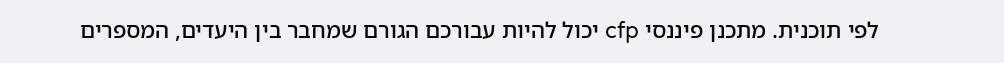לפי תוכנית. מתכנן פיננסי cfp יכול להיות עבורכם הגורם שמחבר בין היעדים, המספרים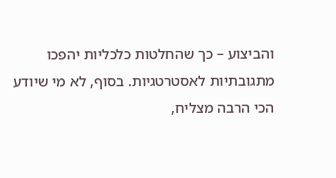והביצוע – כך שהחלטות כלכליות יהפכו מתגובתיות לאסטרטגיות. בסוף, לא מי שיודע הכי הרבה מצליח,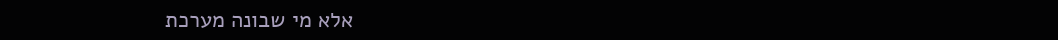אלא מי שבונה מערכת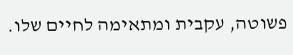פשוטה, עקבית ומתאימה לחיים שלו.